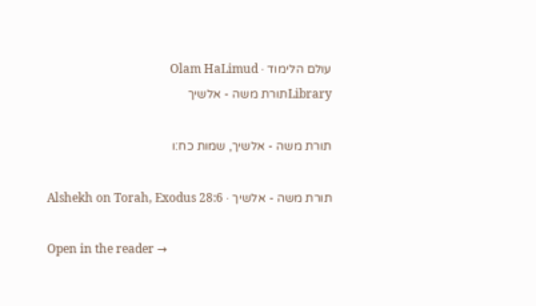עולם הלימוד · Olam HaLimud
Libraryתורת משה - אלשיך

תורת משה - אלשיך, שמות כח:ו

תורת משה - אלשיך · Alshekh on Torah, Exodus 28:6

Open in the reader →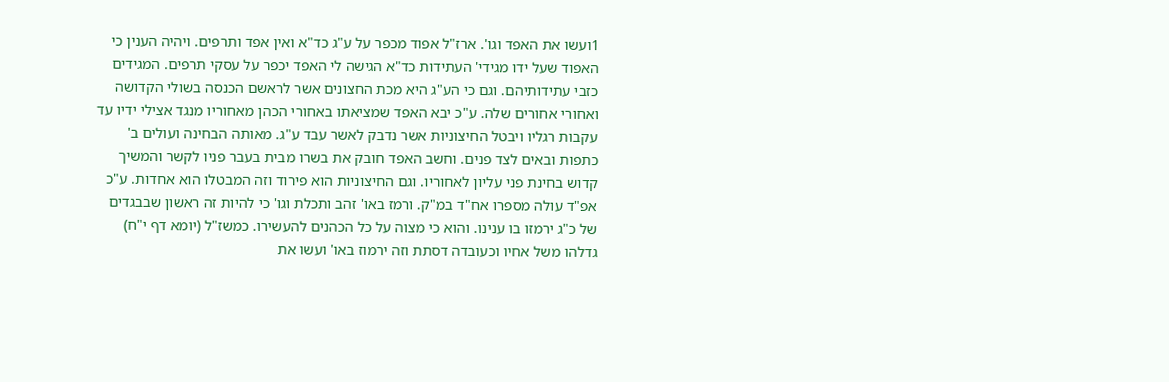1ועשו את האפד וגו'. ארז"ל אפוד מכפר על ע"ג כד"א ואין אפד ותרפים. ויהיה הענין כי האפוד שעל ידו מגידי' העתידות כד"א הגישה לי האפד יכפר על עסקי תרפים. המגידים כזבי עתידותיהם. וגם כי הע"ג היא מכת החצונים אשר לראשם הכנסה בשולי הקדושה ואחורי אחורים שלה. ע"כ יבא האפד שמציאתו באחורי הכהן מאחוריו מנגד אצילי ידיו עד עקבות רגליו ויבטל החיצוניות אשר נדבק לאשר עבד ע"ג. מאותה הבחינה ועולים ב' כתפות ובאים לצד פנים. וחשב האפד חובק את בשרו מבית בעבר פניו לקשר והמשיך קדוש בחינת פני עליון לאחוריו. וגם החיצוניות הוא פירוד וזה המבטלו הוא אחדות. ע"כ אפ"ד עולה מספרו אח"ד במ"ק. ורמז באו' זהב ותכלת וגו' כי להיות זה ראשון שבבגדים של כ"ג ירמזו בו ענינו. והוא כי מצוה על כל הכהנים להעשירו. כמשז"ל (יומא דף י"ח) גדלהו משל אחיו וכעובדה דסתת וזה ירמוז באו' ועשו את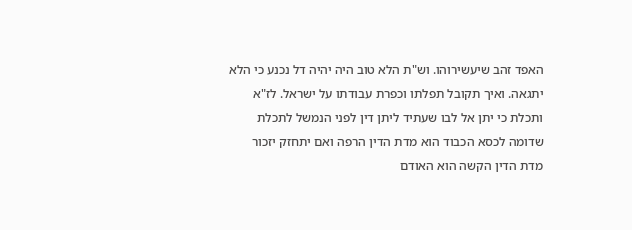האפד זהב שיעשירוהו. וש"ת הלא טוב היה יהיה דל נכנע כי הלא יתגאה. ואיך תקובל תפלתו וכפרת עבודתו על ישראל. לז"א ותכלת כי יתן אל לבו שעתיד ליתן דין לפני הנמשל לתכלת שדומה לכסא הכבוד הוא מדת הדין הרפה ואם יתחזק יזכור מדת הדין הקשה הוא האודם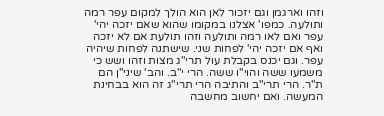וזהו וארגמן וגם יזכור לאן הוא הולך למקום עפר רמה ותולעה. כמפו' אצלנו במקומו שהוא שאם יזכה יהי' עפר ואם לאו רמה ותולעה וזהו תולעת אם לא יזכה ואף אם יזכה יהי' לפחות שני. שישתנה לפחות שיהיה עפר. וגם יכנס בקבלת עול תרי"ג מצות וזהו ושש כי משמעו ששה והוי"ו ששה. הרי י"ב. והב' שיני"ן הם ת"ר. הרי תרי"ב והתיבה הרי תרי"ג זה הוא בבחינת המעשה. ואם יחשוב מחשבה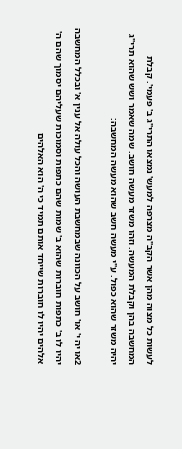לעשות כל מצוה מהן אשר הקב"ה מצרפה למעש' נמצאו התרי"ג ב' פעמי'. קבלת המחשבה בהן וקבלת המעשה. וזהו משזר מעשה חושב. שמה שאמר ושש שהוא תרי"ג יהיה משזר שהוא כפול. ע"י מעשה חשב שהוא מעשה המחשבה:

2או יה י' או' חושב על הכוונה שבמחשבת העושה והכל עולה אל ענין א' ובכלל המחשבה יהיו לו ב' כתפות חוברות שהוא ב' שמות שהם כתפות וסמוכות שעליהם יסמוך שהם ה' אלהים יהיו לו חוברות שייחד אותם תמיד כי ה' הוא האלהים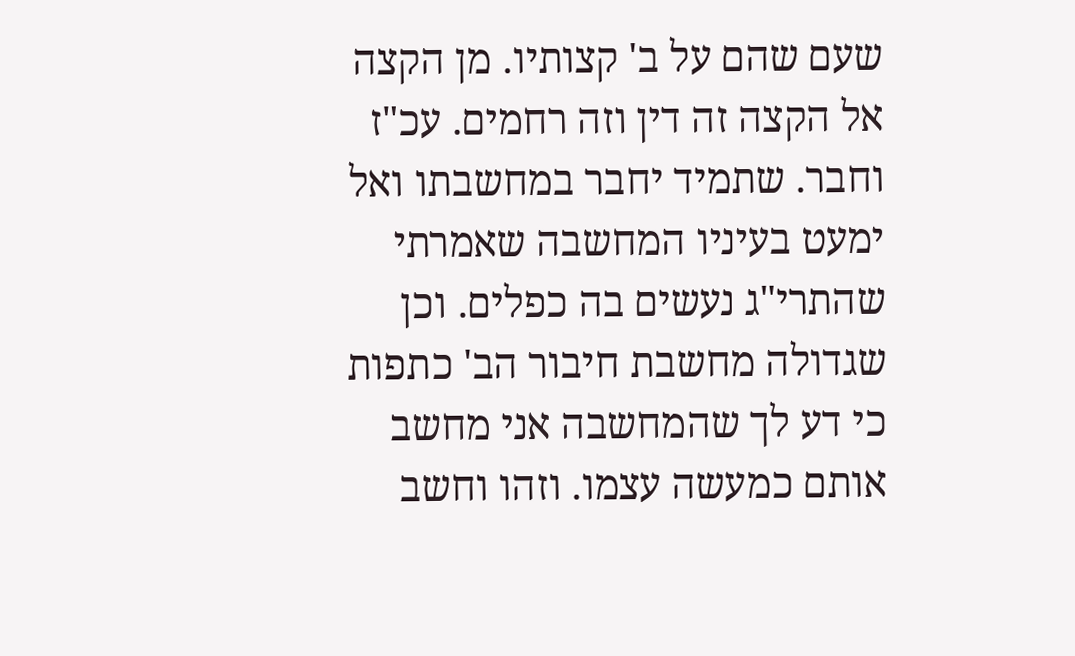שעם שהם על ב' קצותיו. מן הקצה אל הקצה זה דין וזה רחמים. עכ"ז וחבר. שתמיד יחבר במחשבתו ואל ימעט בעיניו המחשבה שאמרתי שהתרי"ג נעשים בה כפלים. וכן שגדולה מחשבת חיבור הב' כתפות כי דע לך שהמחשבה אני מחשב אותם כמעשה עצמו. וזהו וחשב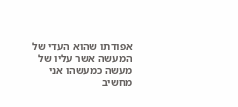אפודתו שהוא העדי של המעשה אשר עליו של מעשה כמעשהו אני מחשיב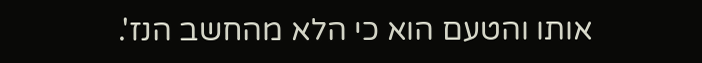אותו והטעם הוא כי הלא מהחשב הנז'.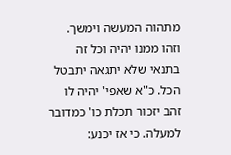מתהוה המעשה וימשך. וזהו ממנו יהיה וכל זה בתנאי שלא יתגאה יתבטל הכל. כ"א שאפי' יהיה לו זהב יזכור תכלת כו' כמדובר למעלה. כי אז יכנע: